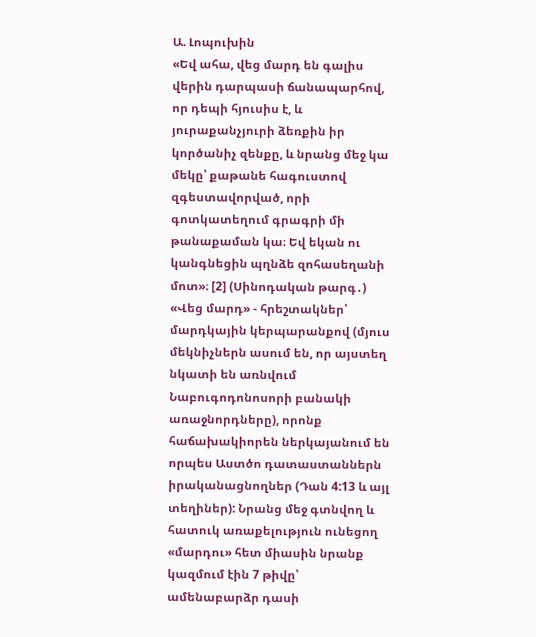Ա. Լոպուխին
«Եվ ահա, վեց մարդ են գալիս վերին դարպասի ճանապարհով, որ դեպի հյուսիս է, և յուրաքանչյուրի ձեռքին իր կործանիչ զենքը, և նրանց մեջ կա մեկը՝ քաթանե հագուստով զգեստավորված, որի գոտկատեղում գրագրի մի թանաքաման կա։ Եվ եկան ու կանգնեցին պղնձե զոհասեղանի մոտ»։ [2] (Սինոդական թարգ․)
«Վեց մարդ» - հրեշտակներ՝ մարդկային կերպարանքով (մյուս մեկնիչներն ասում են, որ այստեղ նկատի են առնվում Նաբուգոդոնոսորի բանակի առաջնորդները), որոնք հաճախակիորեն ներկայանում են որպես Աստծո դատաստաններն իրականացնողներ (Դան 4:13 և այլ տեղիներ): Նրանց մեջ գտնվող և հատուկ առաքելություն ունեցող «մարդու» հետ միասին նրանք կազմում էին 7 թիվը՝ ամենաբարձր դասի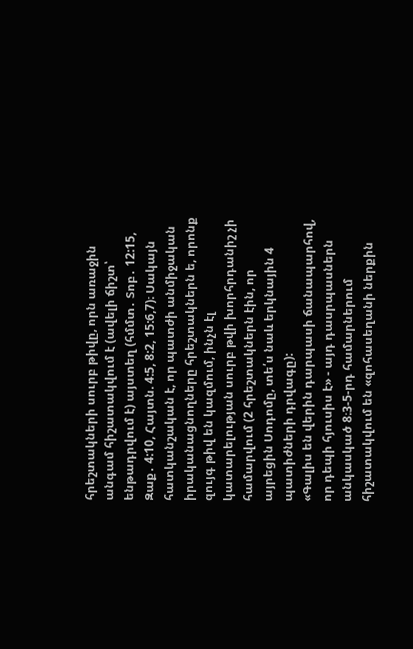հրեշտակների սուրբ թիվը, որն առաջին անգամ հիշատակվում է (ավելի ճիշտ՝ ենթադրվում է) այստեղ (հմմտ․ Տոբ․ 12:15, Զաք․ 4:10, Հայտն. 4:5, 8:2, 15:6,7)։ Սակայն հատկանշական է, որ պատժի անմիջական իրականացնողները հրեշտակներն ե, որոնք զույգ թիվ են կազմում, ինչն էլ կատարելության սուրբ թվի խորհրդանիշ չի համարվում (2 հրեշտակներն էին, որ այրեցին Սոդոմը, տե՛ս նաև երկնային 4 պատիժների դրվագը):
«Գալիս են վերին դարպասի ճանապարհով, որ դեպի հյուսիս է» - այդ դասրպասներն անկասկած 8։3-5-րդ համարներում հիշատակվում են «զոհասեղանի ներքին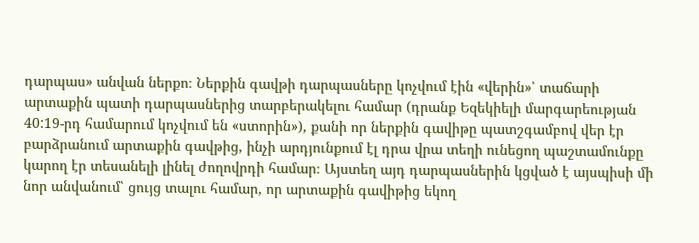դարպաս» անվան ներքո։ Ներքին գավթի դարպասները կոչվում էին «վերին»՝ տաճարի արտաքին պատի դարպասներից տարբերակելու համար (դրանք Եզեկիելի մարգարեության 40:19-րդ համարում կոչվում են «ստորին»), քանի որ ներքին գավիթը պատշգամբով վեր էր բարձրանում արտաքին գավթից, ինչի արդյունքում էլ դրա վրա տեղի ունեցող պաշտամունքը կարող էր տեսանելի լինել ժողովրդի համար։ Այստեղ այդ դարպասներին կցված է այսպիսի մի նոր անվանում՝ ցույց տալու համար, որ արտաքին գավիթից եկող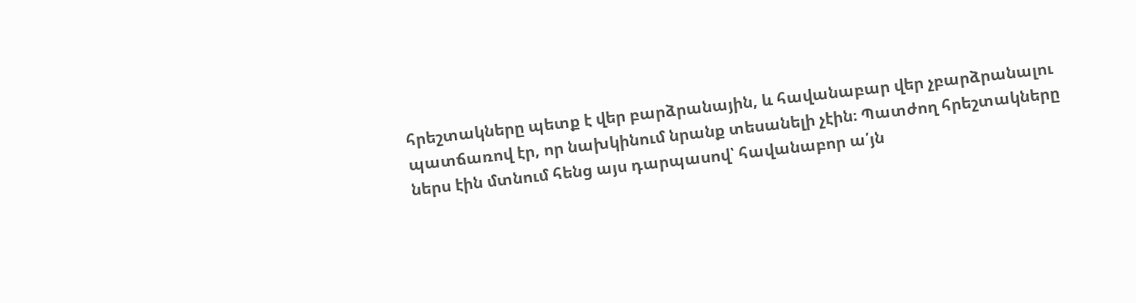հրեշտակները պետք է վեր բարձրանային, և հավանաբար վեր չբարձրանալու պատճառով էր, որ նախկինում նրանք տեսանելի չէին։ Պատժող հրեշտակները ներս էին մտնում հենց այս դարպասով՝ հավանաբոր ա՛յն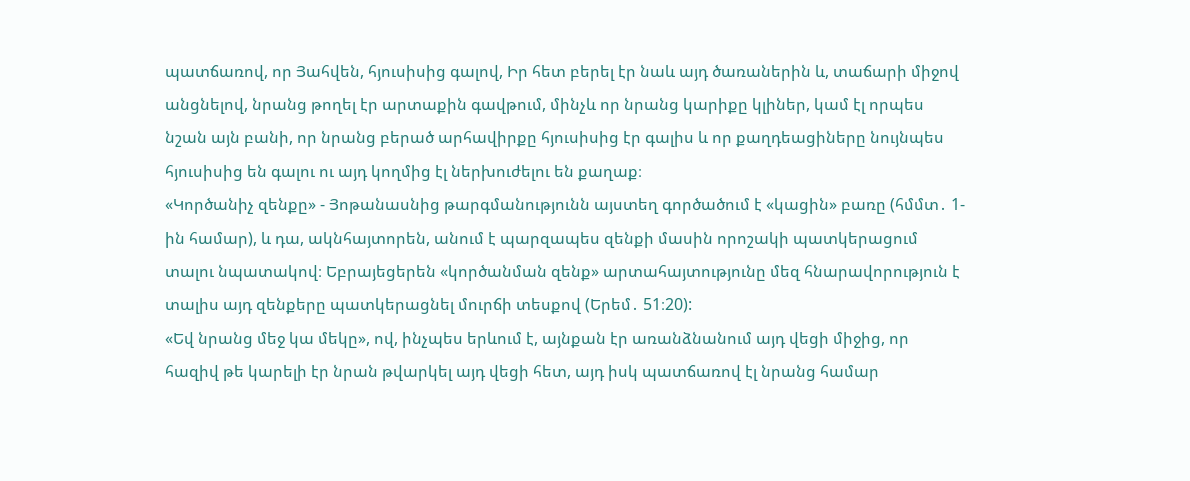պատճառով, որ Յահվեն, հյուսիսից գալով, Իր հետ բերել էր նաև այդ ծառաներին և, տաճարի միջով անցնելով, նրանց թողել էր արտաքին գավթում, մինչև որ նրանց կարիքը կլիներ, կամ էլ որպես նշան այն բանի, որ նրանց բերած արհավիրքը հյուսիսից էր գալիս և որ քաղդեացիները նույնպես հյուսիսից են գալու ու այդ կողմից էլ ներխուժելու են քաղաք։
«Կործանիչ զենքը» - Յոթանասնից թարգմանությունն այստեղ գործածում է «կացին» բառը (հմմտ․ 1-ին համար), և դա, ակնհայտորեն, անում է պարզապես զենքի մասին որոշակի պատկերացում տալու նպատակով։ Եբրայեցերեն «կործանման զենք» արտահայտությունը մեզ հնարավորություն է տալիս այդ զենքերը պատկերացնել մուրճի տեսքով (Երեմ․ 51։20):
«Եվ նրանց մեջ կա մեկը», ով, ինչպես երևում է, այնքան էր առանձնանում այդ վեցի միջից, որ հազիվ թե կարելի էր նրան թվարկել այդ վեցի հետ, այդ իսկ պատճառով էլ նրանց համար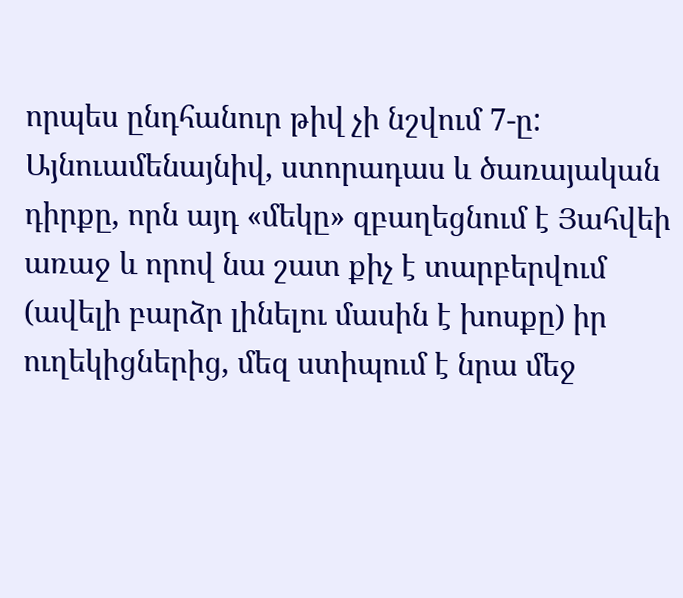որպես ընդհանուր թիվ չի նշվում 7-ը: Այնուամենայնիվ, ստորադաս և ծառայական դիրքը, որն այդ «մեկը» զբաղեցնում է Յահվեի առաջ և որով նա շատ քիչ է տարբերվում (ավելի բարձր լինելու մասին է խոսքը) իր ուղեկիցներից, մեզ ստիպում է նրա մեջ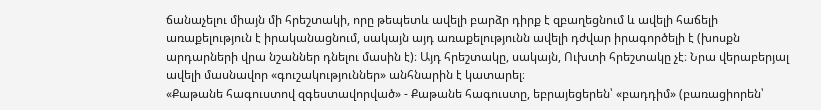ճանաչելու միայն մի հրեշտակի, որը թեպետև ավելի բարձր դիրք է զբաղեցնում և ավելի հաճելի առաքելություն է իրականացնում, սակայն այդ առաքելությունն ավելի դժվար իրագործելի է (խոսքն արդարների վրա նշաններ դնելու մասին է)։ Այդ հրեշտակը, սակայն, Ուխտի հրեշտակը չէ։ Նրա վերաբերյալ ավելի մասնավոր «գուշակություններ» անհնարին է կատարել։
«Քաթանե հագուստով զգեստավորված» - Քաթանե հագուստը, եբրայեցերեն՝ «բադդիմ» (բառացիորեն՝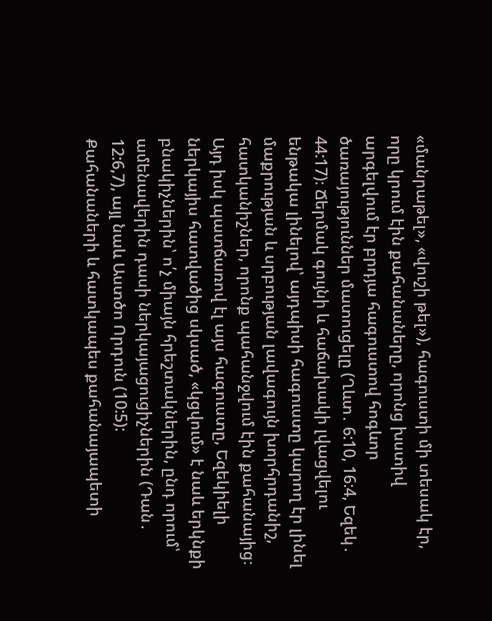«մանրաթել», «վուշի թել»), հագուստի մի տեսակ էր, որը կրում էին քահանաները, որոնց խստիվ արգելվում էր բրդյա հագուստով հոգևոր ծառայություններ մատուցելը (Ղևտ․ 6:10, 16:4, Եզեկ․ 44:17)։ Ճերմակ գույնի և հաճախակի լվացվելու ենթակա լինելով՝ այդպիսի հագուստը կարող էր լինել մաքրության և սրբության լավագույն խորհրդանիշ, հատկանիշներ, որոնք պահանջվում էին քահանայից։ Այդ իսկ պատճառով էլ այս հագուստը, Եզեկիելի ներկայիս հատվածից սկսած, «կցվում» է նաև երկնքի բնակիչներին՝ ո՛չ միայն հրեշտակներին, ընդ որում՝ ամենավերին դասի ներկայացուցիչներին (Դան․ 12:6,7), այլ նաև Աստծո Որդուն (10:5):
Քահանաների և հատկապես քահանայապետի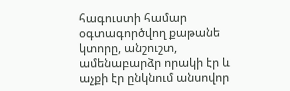հագուստի համար օգտագործվող քաթանե կտորը, անշուշտ, ամենաբարձր որակի էր և աչքի էր ընկնում անսովոր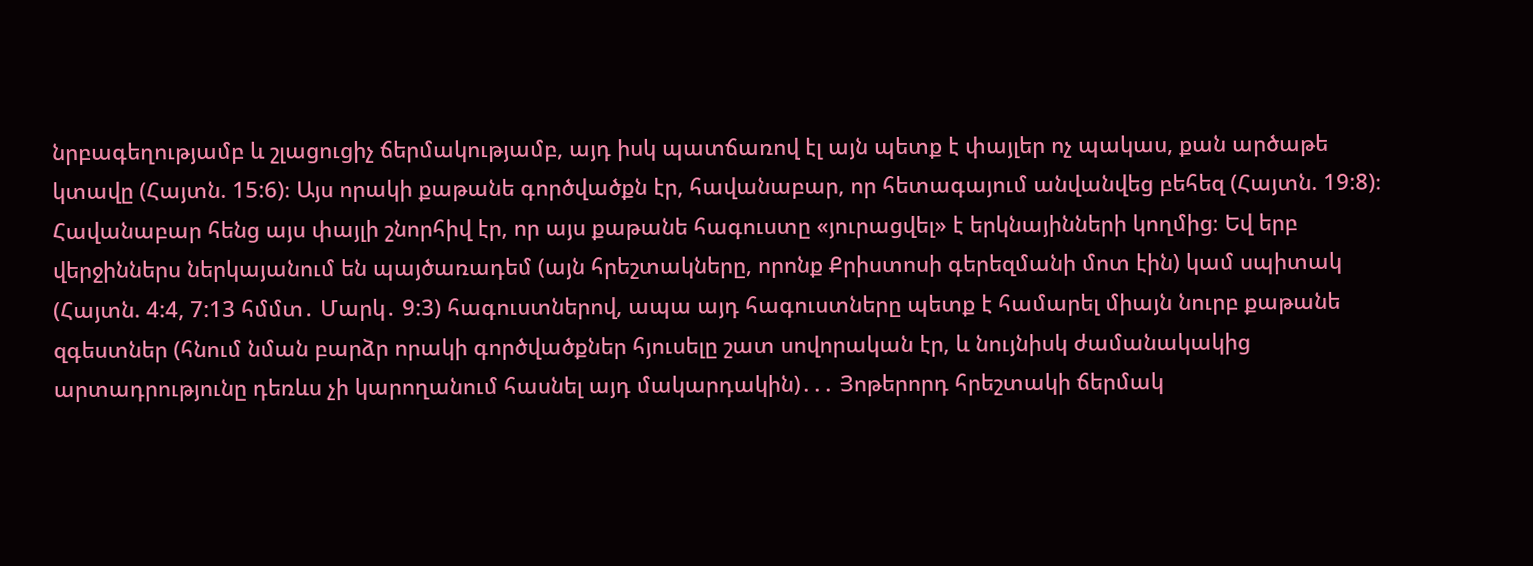նրբագեղությամբ և շլացուցիչ ճերմակությամբ, այդ իսկ պատճառով էլ այն պետք է փայլեր ոչ պակաս, քան արծաթե կտավը (Հայտն. 15:6)։ Այս որակի քաթանե գործվածքն էր, հավանաբար, որ հետագայում անվանվեց բեհեզ (Հայտն. 19:8)։ Հավանաբար հենց այս փայլի շնորհիվ էր, որ այս քաթանե հագուստը «յուրացվել» է երկնայինների կողմից։ Եվ երբ վերջիններս ներկայանում են պայծառադեմ (այն հրեշտակները, որոնք Քրիստոսի գերեզմանի մոտ էին) կամ սպիտակ (Հայտն. 4:4, 7:13 հմմտ․ Մարկ․ 9:3) հագուստներով, ապա այդ հագուստները պետք է համարել միայն նուրբ քաթանե զգեստներ (հնում նման բարձր որակի գործվածքներ հյուսելը շատ սովորական էր, և նույնիսկ ժամանակակից արտադրությունը դեռևս չի կարողանում հասնել այդ մակարդակին)․․․ Յոթերորդ հրեշտակի ճերմակ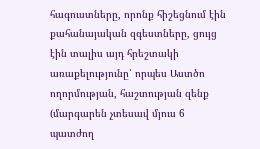հագուստները, որոնք հիշեցնում էին քահանայական զգեստները, ցույց էին տալիս այդ հրեշտակի առաքելությունը՝ որպես Աստծո ողորմության, հաշտության զենք (մարգարեն չտեսավ մյուս 6 պատժող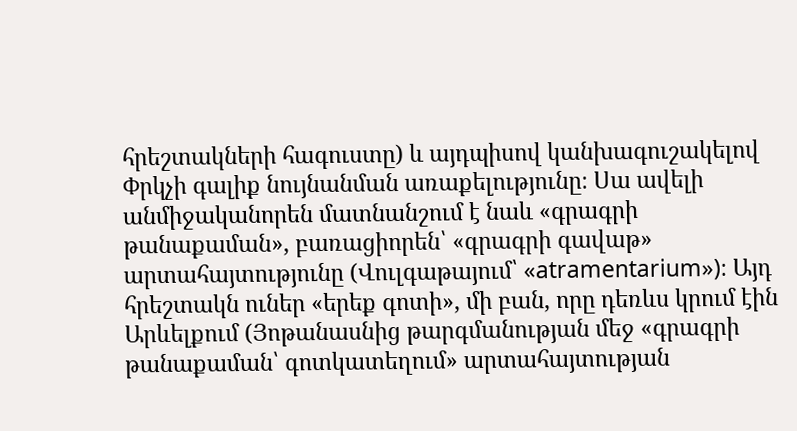հրեշտակների հագուստը) և այդպիսով կանխագուշակելով Փրկչի գալիք նույնանման առաքելությունը։ Սա ավելի անմիջականորեն մատնանշում է նաև «գրագրի թանաքաման», բառացիորեն՝ «գրագրի գավաթ» արտահայտությունը (Վուլգաթայում՝ «atramentarium»)։ Այդ հրեշտակն ուներ «երեք գոտի», մի բան, որը դեռևս կրում էին Արևելքում (Յոթանասնից թարգմանության մեջ «գրագրի թանաքաման՝ գոտկատեղում» արտահայտության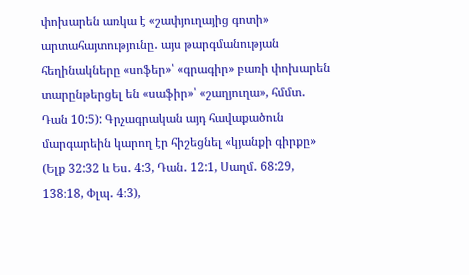փոխարեն առկա է «շափյուղայից գոտի» արտահայտությունը․ այս թարգմանության հեղինակները «սոֆեր»՝ «գրագիր» բառի փոխարեն տարընթերցել են «սաֆիր»՝ «շաղյուղա», հմմտ․ Դան 10:5): Գրչագրական այդ հավաքածուն մարգարեին կարող էր հիշեցնել «կյանքի գիրքը» (Ելք 32:32 և Ես․ 4:3, Դան․ 12:1, Սաղմ․ 68:29, 138։18, Փլպ․ 4։3),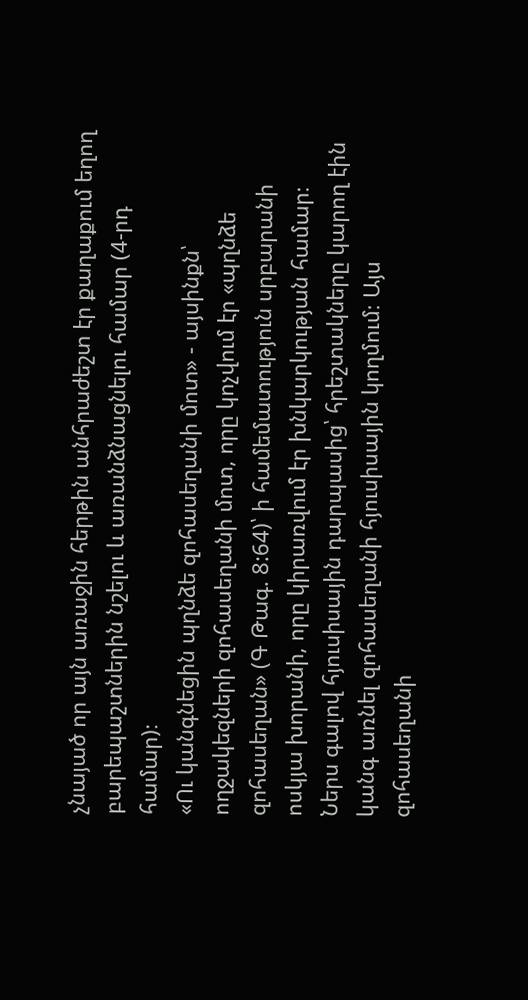չնայած որ այն առաջին հերթին անհրաժեշտ էր քաղաքում եղող բարեպաշտներին նշելու և առանձնացնելու համար (4-րդ համար)։
«Ու կանգնեցին պղնձե զոհասեղանի մոտ» - այսինքն՝ ողջակեզների զոհասեղանի մոտ, որը կոչվում էր «պղնձե զոհասեղան» (Գ Թագ. 8:64)՝ ի համեմատություն սրբարանի ոսկյա խորանի, որը կիրառվում էր խնկարկության համար։ Ներս գալով հյուսիսային դարպասից՝ հրեշտակները կարող էին կանգ առնել զոհասեղանի հյուսիսային կողմում։ Այս զոհասեղանի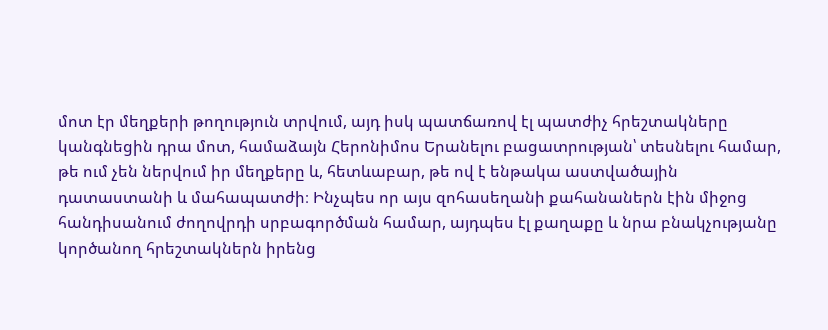մոտ էր մեղքերի թողություն տրվում, այդ իսկ պատճառով էլ պատժիչ հրեշտակները կանգնեցին դրա մոտ, համաձայն Հերոնիմոս Երանելու բացատրության՝ տեսնելու համար, թե ում չեն ներվում իր մեղքերը և, հետևաբար, թե ով է ենթակա աստվածային դատաստանի և մահապատժի։ Ինչպես որ այս զոհասեղանի քահանաներն էին միջոց հանդիսանում ժողովրդի սրբագործման համար, այդպես էլ քաղաքը և նրա բնակչությանը կործանող հրեշտակներն իրենց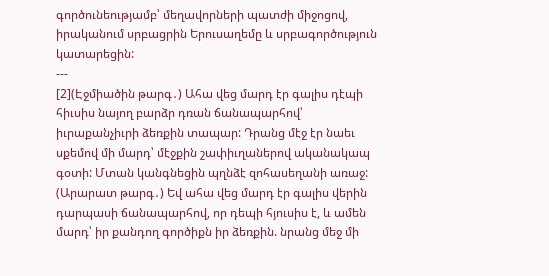գործունեությամբ՝ մեղավորների պատժի միջոցով, իրականում սրբացրին Երուսաղեմը և սրբագործություն կատարեցին:
---
[2](Էջմիածին թարգ․) Ահա վեց մարդ էր գալիս դէպի հիւսիս նայող բարձր դռան ճանապարհով՝ իւրաքանչիւրի ձեռքին տապար: Դրանց մէջ էր նաեւ սքեմով մի մարդ՝ մէջքին շափիւղաներով ականակապ գօտի: Մտան կանգնեցին պղնձէ զոհասեղանի առաջ:
(Արարատ թարգ․) Եվ ահա վեց մարդ էր գալիս վերին դարպասի ճանապարհով, որ դեպի հյուսիս է, և ամեն մարդ՝ իր քանդող գործիքն իր ձեռքին. նրանց մեջ մի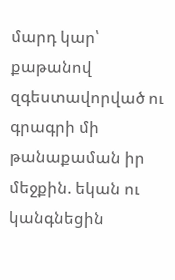մարդ կար՝ քաթանով զգեստավորված ու գրագրի մի թանաքաման իր մեջքին. եկան ու կանգնեցին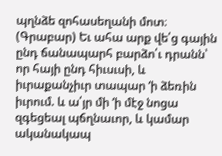պղնձե զոհասեղանի մոտ։
(Գրաբար) Եւ ահա արք վե՛ց գային ընդ ճանապարհ բարձո՛ւ դրանն՝ որ հայի ընդ հիւսւսի, և իւրաքանչիւր տապար ‘ի ձեռին իւրում. և ա՛յր մի ‘ի մէջ նոցա զգեցեալ պճղնաւոր, և կամար ականակապ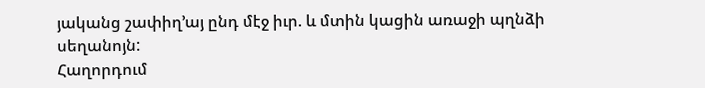յականց շափիղ’այ ընդ մէջ իւր. և մտին կացին առաջի պղնձի սեղանոյն:
Հաղորդում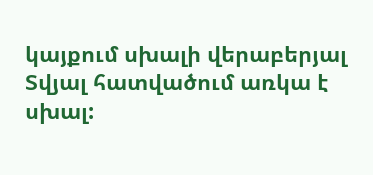կայքում սխալի վերաբերյալ
Տվյալ հատվածում առկա է սխալ: